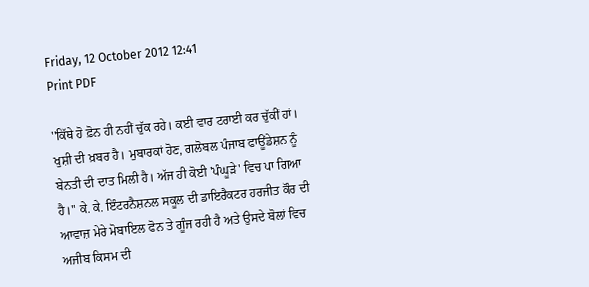Friday, 12 October 2012 12:41
Print PDF

''ਕਿੱਥੇ ਹੋ ਫ਼ੋਨ ਹੀ ਨਹੀਂ ਚੁੱਕ ਰਹੇ। ਕਈ ਵਾਰ ਟਰਾਈ ਕਰ ਚੁੱਕੀਂ ਹਾਂ। ਖੁਸ਼ੀ ਦੀ ਖ਼ਬਰ ਹੈ। ਮੁਬਾਰਕਾਂ ਹੋਣ, ਗਲੋਬਲ ਪੰਜਾਬ ਫਾਊਂਡੇਸ਼ਨ ਨੂੰ ਬੇਨਤੀ ਦੀ ਦਾਤ ਮਿਲੀ ਹੈ। ਅੱਜ ਹੀ ਕੋਈ 'ਪੰਘੂੜੇ' ਵਿਚ ਪਾ ਗਿਆ ਹੈ।'' ਕੇ. ਕੇ. ਇੰਟਰਨੈਸ਼ਨਲ ਸਕੂਲ ਦੀ ਡਾਇਰੈਕਟਰ ਹਰਜੀਤ ਕੌਰ ਦੀ ਆਵਾਜ਼ ਮੇਰੇ ਮੋਬਾਇਲ ਫੋਨ ਤੇ ਗੂੰਜ ਰਹੀ ਹੈ ਅਤੇ ਉਸਦੇ ਬੋਲਾਂ ਵਿਚ ਅਜੀਬ ਕਿਸਮ ਦੀ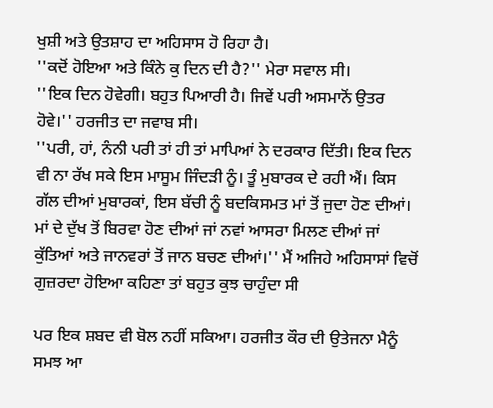ਖੁਸ਼ੀ ਅਤੇ ਉਤਸ਼ਾਹ ਦਾ ਅਹਿਸਾਸ ਹੋ ਰਿਹਾ ਹੈ।
''ਕਦੋਂ ਹੋਇਆ ਅਤੇ ਕਿੰਨੇ ਕੁ ਦਿਨ ਦੀ ਹੈ?'' ਮੇਰਾ ਸਵਾਲ ਸੀ।
''ਇਕ ਦਿਨ ਹੋਵੇਗੀ। ਬਹੁਤ ਪਿਆਰੀ ਹੈ। ਜਿਵੇਂ ਪਰੀ ਅਸਮਾਨੋਂ ਉਤਰ ਹੋਵੇ।'' ਹਰਜੀਤ ਦਾ ਜਵਾਬ ਸੀ।
''ਪਰੀ, ਹਾਂ, ਨੰਨੀ ਪਰੀ ਤਾਂ ਹੀ ਤਾਂ ਮਾਪਿਆਂ ਨੇ ਦਰਕਾਰ ਦਿੱਤੀ। ਇਕ ਦਿਨ ਵੀ ਨਾ ਰੱਖ ਸਕੇ ਇਸ ਮਾਸੂਮ ਜਿੰਦੜੀ ਨੂੰ। ਤੂੰ ਮੁਬਾਰਕ ਦੇ ਰਹੀ ਐਂ। ਕਿਸ ਗੱਲ ਦੀਆਂ ਮੁਬਾਰਕਾਂ, ਇਸ ਬੱਚੀ ਨੂੰ ਬਦਕਿਸਮਤ ਮਾਂ ਤੋਂ ਜੁਦਾ ਹੋਣ ਦੀਆਂ। ਮਾਂ ਦੇ ਦੁੱਖ ਤੋਂ ਬਿਰਵਾ ਹੋਣ ਦੀਆਂ ਜਾਂ ਨਵਾਂ ਆਸਰਾ ਮਿਲਣ ਦੀਆਂ ਜਾਂ ਕੁੱਤਿਆਂ ਅਤੇ ਜਾਨਵਰਾਂ ਤੋਂ ਜਾਨ ਬਚਣ ਦੀਆਂ।'' ਮੈਂ ਅਜਿਹੇ ਅਹਿਸਾਸਾਂ ਵਿਚੋਂ ਗੁਜ਼ਰਦਾ ਹੋਇਆ ਕਹਿਣਾ ਤਾਂ ਬਹੁਤ ਕੁਝ ਚਾਹੁੰਦਾ ਸੀ

ਪਰ ਇਕ ਸ਼ਬਦ ਵੀ ਬੋਲ ਨਹੀਂ ਸਕਿਆ। ਹਰਜੀਤ ਕੌਰ ਦੀ ਉਤੇਜਨਾ ਮੈਨੂੰ ਸਮਝ ਆ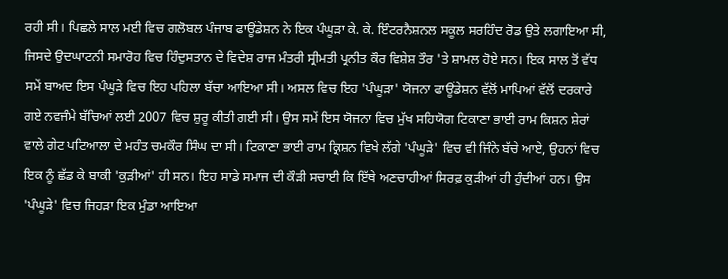ਰਹੀ ਸੀ। ਪਿਛਲੇ ਸਾਲ ਮਈ ਵਿਚ ਗਲੋਬਲ ਪੰਜਾਬ ਫਾਊਂਡੇਸ਼ਨ ਨੇ ਇਕ ਪੰਘੂੜਾ ਕੇ. ਕੇ. ਇੰਟਰਨੈਸ਼ਨਲ ਸਕੂਲ ਸਰਹਿੰਦ ਰੋਡ ਉਤੇ ਲਗਾਇਆ ਸੀ, ਜਿਸਦੇ ਉਦਘਾਟਨੀ ਸਮਾਰੋਹ ਵਿਚ ਹਿੰਦੁਸਤਾਨ ਦੇ ਵਿਦੇਸ਼ ਰਾਜ ਮੰਤਰੀ ਸ੍ਰੀਮਤੀ ਪ੍ਰਨੀਤ ਕੌਰ ਵਿਸ਼ੇਸ਼ ਤੌਰ 'ਤੇ ਸ਼ਾਮਲ ਹੋਏ ਸਨ। ਇਕ ਸਾਲ ਤੋਂ ਵੱਧ ਸਮੇਂ ਬਾਅਦ ਇਸ ਪੰਘੂੜੇ ਵਿਚ ਇਹ ਪਹਿਲਾ ਬੱਚਾ ਆਇਆ ਸੀ। ਅਸਲ ਵਿਚ ਇਹ 'ਪੰਘੂੜਾ' ਯੋਜਨਾ ਫਾਊਂਡੇਸ਼ਨ ਵੱਲੋਂ ਮਾਪਿਆਂ ਵੱਲੋਂ ਦਰਕਾਰੇ ਗਏ ਨਵਜੰਮੇ ਬੱਚਿਆਂ ਲਈ 2007 ਵਿਚ ਸ਼ੁਰੂ ਕੀਤੀ ਗਈ ਸੀ। ਉਸ ਸਮੇਂ ਇਸ ਯੋਜਨਾ ਵਿਚ ਮੁੱਖ ਸਹਿਯੋਗ ਟਿਕਾਣਾ ਭਾਈ ਰਾਮ ਕਿਸ਼ਨ ਸ਼ੇਰਾਂ ਵਾਲੇ ਗੇਟ ਪਟਿਆਲਾ ਦੇ ਮਹੰਤ ਚਮਕੌਰ ਸਿੰਘ ਦਾ ਸੀ। ਟਿਕਾਣਾ ਭਾਈ ਰਾਮ ਕ੍ਰਿਸ਼ਨ ਵਿਖੇ ਲੱਗੇ 'ਪੰਘੂੜੇ' ਵਿਚ ਵੀ ਜਿੰਨੇ ਬੱਚੇ ਆਏ, ਉਹਨਾਂ ਵਿਚ ਇਕ ਨੂੰ ਛੱਡ ਕੇ ਬਾਕੀ 'ਕੁੜੀਆਂ' ਹੀ ਸਨ। ਇਹ ਸਾਡੇ ਸਮਾਜ ਦੀ ਕੌੜੀ ਸਚਾਈ ਕਿ ਇੱਥੇ ਅਣਚਾਹੀਆਂ ਸਿਰਫ਼ ਕੁੜੀਆਂ ਹੀ ਹੁੰਦੀਆਂ ਹਨ। ਉਸ 'ਪੰਘੂੜੇ' ਵਿਚ ਜਿਹੜਾ ਇਕ ਮੁੰਡਾ ਆਇਆ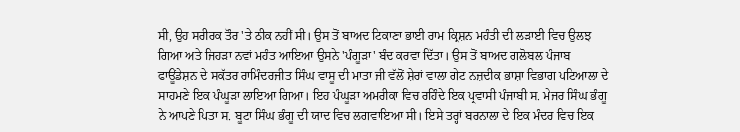ਸੀ, ਉਹ ਸਰੀਰਕ ਤੌਰ 'ਤੇ ਠੀਕ ਨਹੀਂ ਸੀ। ਉਸ ਤੋਂ ਬਾਅਦ ਟਿਕਾਣਾ ਭਾਈ ਰਾਮ ਕ੍ਰਿਸ਼ਨ ਮਹੰਤੀ ਦੀ ਲੜਾਈ ਵਿਚ ਉਲਝ ਗਿਆ ਅਤੇ ਜਿਹੜਾ ਨਵਾਂ ਮਹੰਤ ਆਇਆ ਉਸਨੇ 'ਪੰਗੂੜਾ' ਬੰਦ ਕਰਵਾ ਦਿੱਤਾ। ਉਸ ਤੋਂ ਬਾਅਦ ਗਲੋਬਲ ਪੰਜਾਬ ਫਾਊਂਡੇਸ਼ਨ ਦੇ ਸਕੱਤਰ ਰਾਮਿੰਦਰਜੀਤ ਸਿੰਘ ਵਾਸੂ ਦੀ ਮਾਤਾ ਜੀ ਵੱਲੋਂ ਸ਼ੇਰਾਂ ਵਾਲਾ ਗੇਟ ਨਜ਼ਦੀਕ ਭਾਸ਼ਾ ਵਿਭਾਗ ਪਟਿਆਲਾ ਦੇ ਸਾਹਮਣੇ ਇਕ ਪੰਘੂੜਾ ਲਾਇਆ ਗਿਆ। ਇਹ ਪੰਘੂੜਾ ਅਮਰੀਕਾ ਵਿਚ ਰਹਿੰਦੇ ਇਕ ਪ੍ਰਵਾਸੀ ਪੰਜਾਬੀ ਸ. ਮੇਜਰ ਸਿੰਘ ਭੰਗੂ ਨੇ ਆਪਣੇ ਪਿਤਾ ਸ. ਬੂਟਾ ਸਿੰਘ ਭੰਗੂ ਦੀ ਯਾਦ ਵਿਚ ਲਗਵਾਇਆ ਸੀ। ਇਸੇ ਤਰ੍ਹਾਂ ਬਰਨਾਲਾ ਦੇ ਇਕ ਮੰਦਰ ਵਿਚ ਇਕ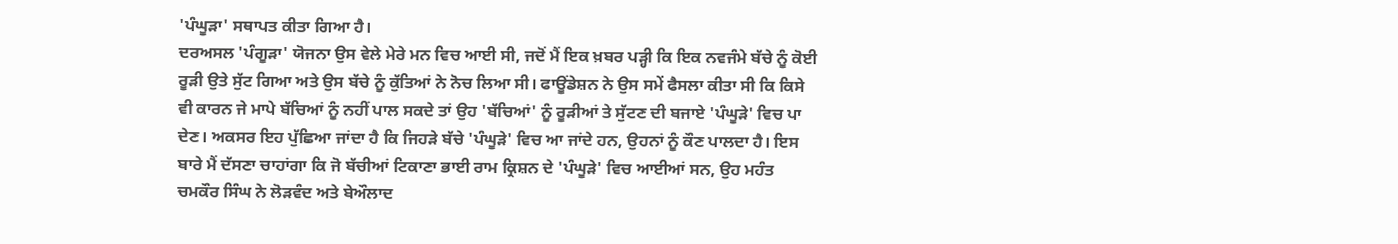'ਪੰਘੂੜਾ' ਸਥਾਪਤ ਕੀਤਾ ਗਿਆ ਹੈ।
ਦਰਅਸਲ 'ਪੰਗੂੜਾ' ਯੋਜਨਾ ਉਸ ਵੇਲੇ ਮੇਰੇ ਮਨ ਵਿਚ ਆਈ ਸੀ, ਜਦੋਂ ਮੈਂ ਇਕ ਖ਼ਬਰ ਪੜ੍ਹੀ ਕਿ ਇਕ ਨਵਜੰਮੇ ਬੱਚੇ ਨੂੰ ਕੋਈ ਰੂੜੀ ਉਤੇ ਸੁੱਟ ਗਿਆ ਅਤੇ ਉਸ ਬੱਚੇ ਨੂੰ ਕੁੱਤਿਆਂ ਨੇ ਨੋਚ ਲਿਆ ਸੀ। ਫਾਊਂਡੇਸ਼ਨ ਨੇ ਉਸ ਸਮੇਂ ਫੈਸਲਾ ਕੀਤਾ ਸੀ ਕਿ ਕਿਸੇ ਵੀ ਕਾਰਨ ਜੇ ਮਾਪੇ ਬੱਚਿਆਂ ਨੂੰ ਨਹੀਂ ਪਾਲ ਸਕਦੇ ਤਾਂ ਉਹ 'ਬੱਚਿਆਂ' ਨੂੰ ਰੂੜੀਆਂ ਤੇ ਸੁੱਟਣ ਦੀ ਬਜਾਏ 'ਪੰਘੂੜੇ' ਵਿਚ ਪਾ ਦੇਣ। ਅਕਸਰ ਇਹ ਪੁੱਛਿਆ ਜਾਂਦਾ ਹੈ ਕਿ ਜਿਹੜੇ ਬੱਚੇ 'ਪੰਘੂੜੇ' ਵਿਚ ਆ ਜਾਂਦੇ ਹਨ, ਉਹਨਾਂ ਨੂੰ ਕੌਣ ਪਾਲਦਾ ਹੈ। ਇਸ ਬਾਰੇ ਮੈਂ ਦੱਸਣਾ ਚਾਹਾਂਗਾ ਕਿ ਜੋ ਬੱਚੀਆਂ ਟਿਕਾਣਾ ਭਾਈ ਰਾਮ ਕ੍ਰਿਸ਼ਨ ਦੇ 'ਪੰਘੂੜੇ' ਵਿਚ ਆਈਆਂ ਸਨ, ਉਹ ਮਹੰਤ ਚਮਕੌਰ ਸਿੰਘ ਨੇ ਲੋੜਵੰਦ ਅਤੇ ਬੇਔਲਾਦ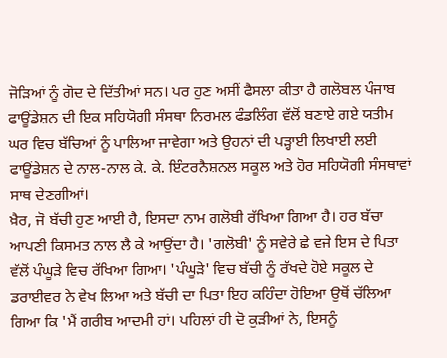ਜੋੜਿਆਂ ਨੂੰ ਗੋਦ ਦੇ ਦਿੱਤੀਆਂ ਸਨ। ਪਰ ਹੁਣ ਅਸੀਂ ਫੈਸਲਾ ਕੀਤਾ ਹੈ ਗਲੋਬਲ ਪੰਜਾਬ ਫਾਊਂਡੇਸ਼ਨ ਦੀ ਇਕ ਸਹਿਯੋਗੀ ਸੰਸਥਾ ਨਿਰਮਲ ਫੰਡਲਿੰਗ ਵੱਲੋਂ ਬਣਾਏ ਗਏ ਯਤੀਮ ਘਰ ਵਿਚ ਬੱਚਿਆਂ ਨੂੰ ਪਾਲਿਆ ਜਾਵੇਗਾ ਅਤੇ ਉਹਨਾਂ ਦੀ ਪੜ੍ਹਾਈ ਲਿਖਾਈ ਲਈ ਫਾਊਂਡੇਸ਼ਨ ਦੇ ਨਾਲ-ਨਾਲ ਕੇ. ਕੇ. ਇੰਟਰਨੈਸ਼ਨਲ ਸਕੂਲ ਅਤੇ ਹੋਰ ਸਹਿਯੋਗੀ ਸੰਸਥਾਵਾਂ ਸਾਥ ਦੇਣਗੀਆਂ।
ਖ਼ੈਰ, ਜੋ ਬੱਚੀ ਹੁਣ ਆਈ ਹੈ, ਇਸਦਾ ਨਾਮ ਗਲੋਬੀ ਰੱਖਿਆ ਗਿਆ ਹੈ। ਹਰ ਬੱਚਾ ਆਪਣੀ ਕਿਸਮਤ ਨਾਲ ਲੈ ਕੇ ਆਉਂਦਾ ਹੈ। 'ਗਲੋਬੀ' ਨੂੰ ਸਵੇਰੇ ਛੇ ਵਜੇ ਇਸ ਦੇ ਪਿਤਾ ਵੱਲੋਂ ਪੰਘੂੜੇ ਵਿਚ ਰੱਖਿਆ ਗਿਆ। 'ਪੰਘੂੜੇ' ਵਿਚ ਬੱਚੀ ਨੂੰ ਰੱਖਦੇ ਹੋਏ ਸਕੂਲ ਦੇ ਡਰਾਈਵਰ ਨੇ ਵੇਖ ਲਿਆ ਅਤੇ ਬੱਚੀ ਦਾ ਪਿਤਾ ਇਹ ਕਹਿੰਦਾ ਹੋਇਆ ਉਥੋਂ ਚੱਲਿਆ ਗਿਆ ਕਿ 'ਮੈਂ ਗਰੀਬ ਆਦਮੀ ਹਾਂ। ਪਹਿਲਾਂ ਹੀ ਦੋ ਕੁੜੀਆਂ ਨੇ, ਇਸਨੂੰ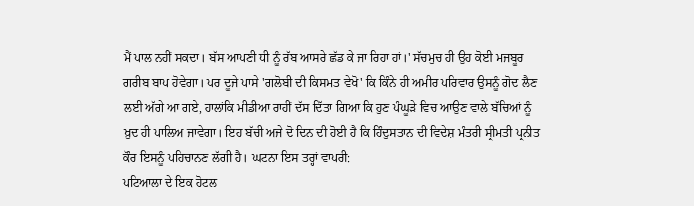ਮੈਂ ਪਾਲ ਨਹੀਂ ਸਕਦਾ। ਬੱਸ ਆਪਣੀ ਧੀ ਨੂੰ ਰੱਬ ਆਸਰੇ ਛੱਡ ਕੇ ਜਾ ਰਿਹਾ ਹਾਂ।' ਸੱਚਮੁਚ ਹੀ ਉਹ ਕੋਈ ਮਜਬੂਰ ਗਰੀਬ ਬਾਪ ਹੋਵੇਗਾ। ਪਰ ਦੂਜੇ ਪਾਸੇ 'ਗਲੋਬੀ ਦੀ ਕਿਸਮਤ ਵੇਖੋ' ਕਿ ਕਿੰਨੇ ਹੀ ਅਮੀਰ ਪਰਿਵਾਰ ਉਸਨੂੰ ਗੋਦ ਲੈਣ ਲਈ ਅੱਗੇ ਆ ਗਏ, ਹਾਲਾਂਕਿ ਮੀਡੀਆ ਰਾਹੀਂ ਦੱਸ ਦਿੱਤਾ ਗਿਆ ਕਿ ਹੁਣ ਪੰਘੂੜੇ ਵਿਚ ਆਉਣ ਵਾਲੇ ਬੱਚਿਆਂ ਨੂੰ ਖ਼ੁਦ ਹੀ ਪਾਲਿਅ ਜਾਵੇਗਾ। ਇਹ ਬੱਚੀ ਅਜੇ ਦੋ ਦਿਨ ਦੀ ਹੋਈ ਹੈ ਕਿ ਹਿੰਦੁਸਤਾਨ ਦੀ ਵਿਦੇਸ਼ ਮੰਤਰੀ ਸ੍ਰੀਮਤੀ ਪ੍ਰਨੀਤ ਕੌਰ ਇਸਨੂੰ ਪਹਿਚਾਨਣ ਲੱਗੀ ਹੈ। ਘਟਨਾ ਇਸ ਤਰ੍ਹਾਂ ਵਾਪਰੀ:
ਪਟਿਆਲਾ ਦੇ ਇਕ ਹੋਟਲ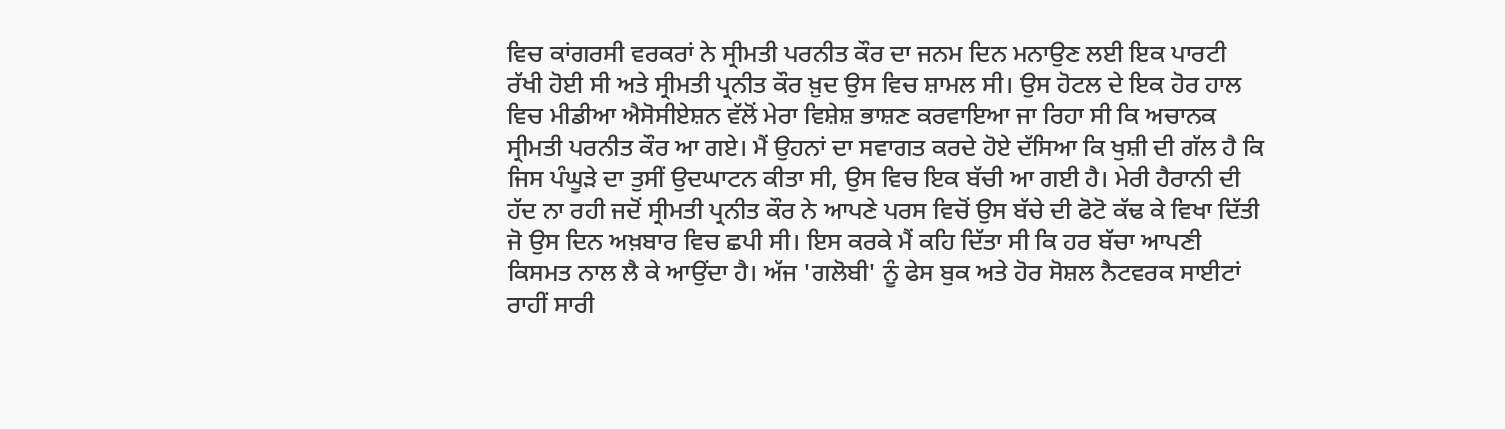ਵਿਚ ਕਾਂਗਰਸੀ ਵਰਕਰਾਂ ਨੇ ਸ੍ਰੀਮਤੀ ਪਰਨੀਤ ਕੌਰ ਦਾ ਜਨਮ ਦਿਨ ਮਨਾਉਣ ਲਈ ਇਕ ਪਾਰਟੀ ਰੱਖੀ ਹੋਈ ਸੀ ਅਤੇ ਸ੍ਰੀਮਤੀ ਪ੍ਰਨੀਤ ਕੌਰ ਖ਼ੁਦ ਉਸ ਵਿਚ ਸ਼ਾਮਲ ਸੀ। ਉਸ ਹੋਟਲ ਦੇ ਇਕ ਹੋਰ ਹਾਲ ਵਿਚ ਮੀਡੀਆ ਐਸੋਸੀਏਸ਼ਨ ਵੱਲੋਂ ਮੇਰਾ ਵਿਸ਼ੇਸ਼ ਭਾਸ਼ਣ ਕਰਵਾਇਆ ਜਾ ਰਿਹਾ ਸੀ ਕਿ ਅਚਾਨਕ ਸ੍ਰੀਮਤੀ ਪਰਨੀਤ ਕੌਰ ਆ ਗਏ। ਮੈਂ ਉਹਨਾਂ ਦਾ ਸਵਾਗਤ ਕਰਦੇ ਹੋਏ ਦੱਸਿਆ ਕਿ ਖੁਸ਼ੀ ਦੀ ਗੱਲ ਹੈ ਕਿ ਜਿਸ ਪੰਘੂੜੇ ਦਾ ਤੁਸੀਂ ਉਦਘਾਟਨ ਕੀਤਾ ਸੀ, ਉਸ ਵਿਚ ਇਕ ਬੱਚੀ ਆ ਗਈ ਹੈ। ਮੇਰੀ ਹੈਰਾਨੀ ਦੀ ਹੱਦ ਨਾ ਰਹੀ ਜਦੋਂ ਸ੍ਰੀਮਤੀ ਪ੍ਰਨੀਤ ਕੌਰ ਨੇ ਆਪਣੇ ਪਰਸ ਵਿਚੋਂ ਉਸ ਬੱਚੇ ਦੀ ਫੋਟੋ ਕੱਢ ਕੇ ਵਿਖਾ ਦਿੱਤੀ ਜੋ ਉਸ ਦਿਨ ਅਖ਼ਬਾਰ ਵਿਚ ਛਪੀ ਸੀ। ਇਸ ਕਰਕੇ ਮੈਂ ਕਹਿ ਦਿੱਤਾ ਸੀ ਕਿ ਹਰ ਬੱਚਾ ਆਪਣੀ ਕਿਸਮਤ ਨਾਲ ਲੈ ਕੇ ਆਉਂਦਾ ਹੈ। ਅੱਜ 'ਗਲੋਬੀ' ਨੂੰ ਫੇਸ ਬੁਕ ਅਤੇ ਹੋਰ ਸੋਸ਼ਲ ਨੈਟਵਰਕ ਸਾਈਟਾਂ ਰਾਹੀਂ ਸਾਰੀ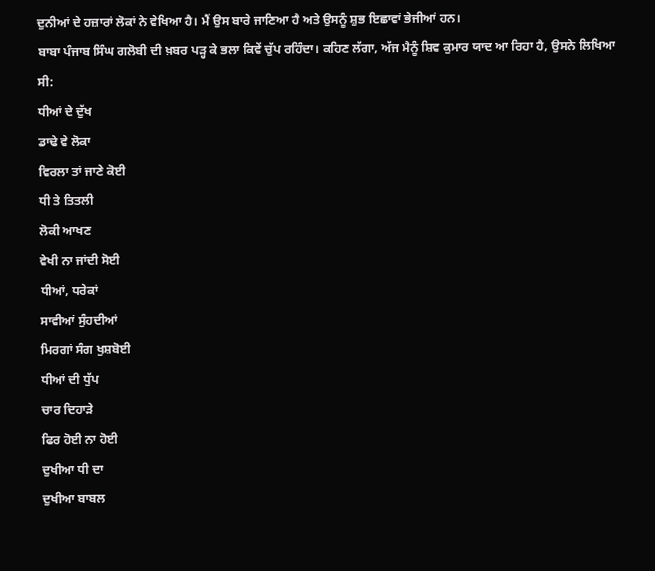ਦੁਨੀਆਂ ਦੇ ਹਜ਼ਾਰਾਂ ਲੋਕਾਂ ਨੇ ਵੇਖਿਆ ਹੈ। ਮੈਂ ਉਸ ਬਾਰੇ ਜਾਣਿਆ ਹੈ ਅਤੇ ਉਸਨੂੰ ਸ਼ੁਭ ਇਛਾਵਾਂ ਭੇਜੀਆਂ ਹਨ।
ਬਾਬਾ ਪੰਜਾਬ ਸਿੰਘ ਗਲੋਬੀ ਦੀ ਖ਼ਬਰ ਪੜ੍ਹ ਕੇ ਭਲਾ ਕਿਵੇਂ ਚੁੱਪ ਰਹਿੰਦਾ। ਕਹਿਣ ਲੱਗਾ, ਅੱਜ ਮੈਨੂੰ ਸ਼ਿਵ ਕੁਮਾਰ ਯਾਦ ਆ ਰਿਹਾ ਹੈ, ਉਸਨੇ ਲਿਖਿਆ ਸੀ:
ਧੀਆਂ ਦੇ ਦੁੱਖ
ਡਾਢੇ ਵੇ ਲੋਕਾ
ਵਿਰਲਾ ਤਾਂ ਜਾਣੇ ਕੋਈ
ਧੀ ਤੇ ਤਿਤਲੀ
ਲੋਕੀ ਆਖਣ
ਵੇਖੀ ਨਾ ਜਾਂਦੀ ਸੋਈ
ਧੀਆਂ, ਧਰੇਕਾਂ
ਸਾਵੀਆਂ ਸੁੰਹਦੀਆਂ
ਮਿਰਗਾਂ ਸੰਗ ਖੁਸ਼ਬੋਈ
ਧੀਆਂ ਦੀ ਧੁੱਪ
ਚਾਰ ਦਿਹਾੜੇ
ਫਿਰ ਹੋਈ ਨਾ ਹੋਈ
ਦੁਖੀਆ ਧੀ ਦਾ
ਦੁਖੀਆ ਬਾਬਲ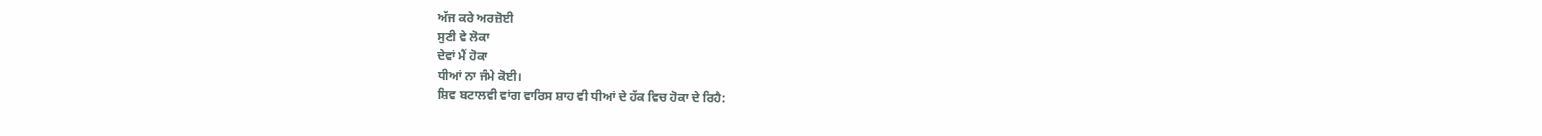ਅੱਜ ਕਰੇ ਅਰਜ਼ੋਈ
ਸੁਣੀ ਵੇ ਲੋਕਾ
ਦੇਵਾਂ ਮੈਂ ਹੋਕਾ
ਧੀਆਂ ਨਾ ਜੰਮੇ ਕੋਈ।
ਸ਼ਿਵ ਬਟਾਲਵੀ ਵਾਂਗ ਵਾਰਿਸ ਸ਼ਾਹ ਵੀ ਧੀਆਂ ਦੇ ਹੱਕ ਵਿਚ ਹੋਕਾ ਦੇ ਰਿਹੈ: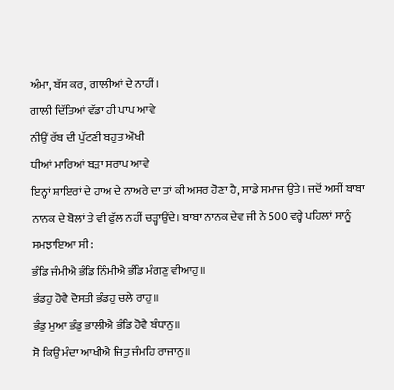ਅੰਮਾ, ਬੱਸ ਕਰ, ਗਾਲੀਆਂ ਦੇ ਨਾਹੀਂ।
ਗਾਲੀ ਦਿੱਤਿਆਂ ਵੱਡਾ ਹੀ ਪਾਪ ਆਵੇ
ਨੀਉਂ ਰੱਬ ਦੀ ਪੁੱਟਣੀ ਬਹੁਤ ਔਖੀ
ਧੀਆਂ ਮਾਰਿਆਂ ਬੜਾ ਸਰਾਪ ਆਵੇ
ਇਨ੍ਹਾਂ ਸ਼ਾਇਰਾਂ ਦੇ ਹਾਅ ਦੇ ਨਾਅਰੇ ਦਾ ਤਾਂ ਕੀ ਅਸਰ ਹੋਣਾ ਹੈ, ਸਾਡੇ ਸਮਾਜ ਉਤੇ। ਜਦੋਂ ਅਸੀਂ ਬਾਬਾ ਨਾਨਕ ਦੇ ਬੋਲਾਂ ਤੇ ਵੀ ਫੁੱਲ ਨਹੀਂ ਚੜ੍ਹਾਉਂਦੇ। ਬਾਬਾ ਨਾਨਕ ਦੇਵ ਜੀ ਨੇ 500 ਵਰ੍ਹੇ ਪਹਿਲਾਂ ਸਾਨੂੰ ਸਮਝਾਇਆ ਸੀ:
ਭੰਡਿ ਜੰਮੀਐ ਭੰਡਿ ਨਿੰਮੀਐ ਭੰਡਿ ਮੰਗਣੁ ਵੀਆਹੁ॥
ਭੰਡਹੁ ਹੋਵੈ ਦੋਸਤੀ ਭੰਡਹੁ ਚਲੇ ਰਾਹੁ॥
ਭੰਡੁ ਮੁਆ ਭੰਡੁ ਭਾਲੀਐ ਭੰਡਿ ਹੋਵੈ ਬੰਧਾਨੁ॥
ਸੋ ਕਿਉਂ ਮੰਦਾ ਆਖੀਐ ਜਿਤੁ ਜੰਮਹਿ ਰਾਜਾਨੁ॥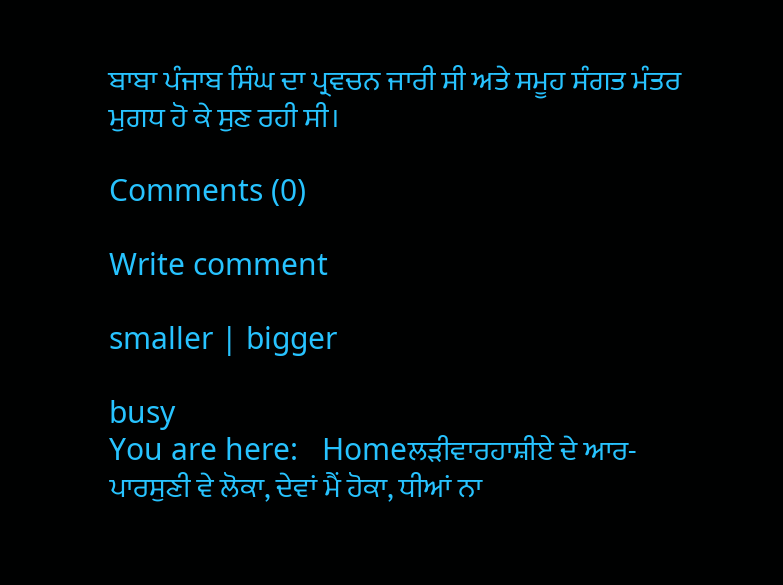ਬਾਬਾ ਪੰਜਾਬ ਸਿੰਘ ਦਾ ਪ੍ਰਵਚਨ ਜਾਰੀ ਸੀ ਅਤੇ ਸਮੂਹ ਸੰਗਤ ਮੰਤਰ ਮੁਗਧ ਹੋ ਕੇ ਸੁਣ ਰਹੀ ਸੀ।

Comments (0)

Write comment

smaller | bigger

busy
You are here:   Homeਲੜੀਵਾਰਹਾਸ਼ੀਏ ਦੇ ਆਰ-ਪਾਰਸੁਣੀ ਵੇ ਲੋਕਾ, ਦੇਵਾਂ ਮੈਂ ਹੋਕਾ, ਧੀਆਂ ਨਾ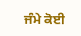ਜੰਮੇ ਕੋਈ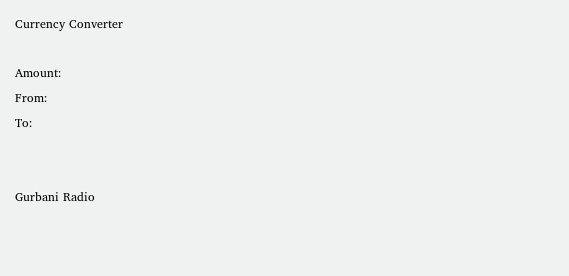Currency Converter

Amount:
From:
To:


Gurbani Radio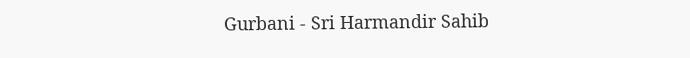Gurbani - Sri Harmandir Sahib